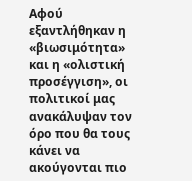Αφού εξαντλήθηκαν η «βιωσιμότητα» και η «ολιστική προσέγγιση», οι πολιτικοί μας ανακάλυψαν τον όρο που θα τους κάνει να ακούγονται πιο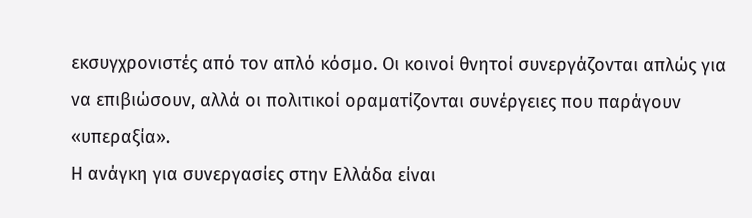εκσυγχρονιστές από τον απλό κόσμο. Οι κοινοί θνητοί συνεργάζονται απλώς για να επιβιώσουν, αλλά οι πολιτικοί οραματίζονται συνέργειες που παράγουν «υπεραξία».
Η ανάγκη για συνεργασίες στην Ελλάδα είναι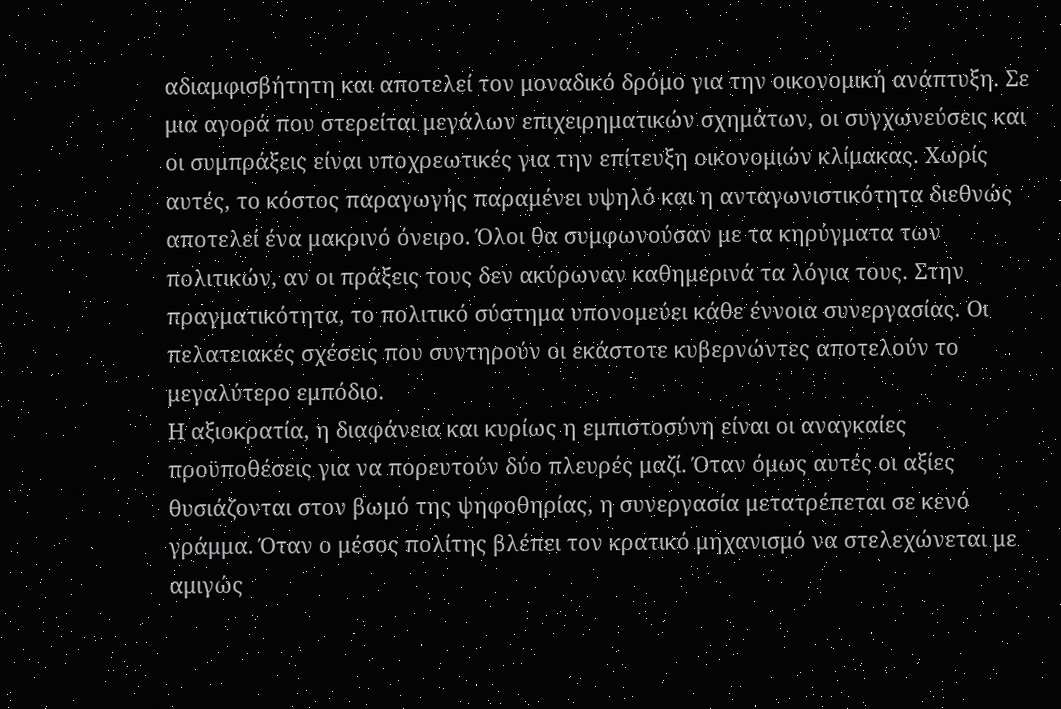αδιαμφισβήτητη και αποτελεί τον μοναδικό δρόμο για την οικονομική ανάπτυξη. Σε μια αγορά που στερείται μεγάλων επιχειρηματικών σχημάτων, οι συγχωνεύσεις και οι συμπράξεις είναι υποχρεωτικές για την επίτευξη οικονομιών κλίμακας. Χωρίς αυτές, το κόστος παραγωγής παραμένει υψηλό και η ανταγωνιστικότητα διεθνώς αποτελεί ένα μακρινό όνειρο. Όλοι θα συμφωνούσαν με τα κηρύγματα των πολιτικών, αν οι πράξεις τους δεν ακύρωναν καθημερινά τα λόγια τους. Στην πραγματικότητα, το πολιτικό σύστημα υπονομεύει κάθε έννοια συνεργασίας. Οι πελατειακές σχέσεις που συντηρούν οι εκάστοτε κυβερνώντες αποτελούν το μεγαλύτερο εμπόδιο.
Η αξιοκρατία, η διαφάνεια και κυρίως η εμπιστοσύνη είναι οι αναγκαίες προϋποθέσεις για να πορευτούν δύο πλευρές μαζί. Όταν όμως αυτές οι αξίες θυσιάζονται στον βωμό της ψηφοθηρίας, η συνεργασία μετατρέπεται σε κενό γράμμα. Όταν ο μέσος πολίτης βλέπει τον κρατικό μηχανισμό να στελεχώνεται με αμιγώς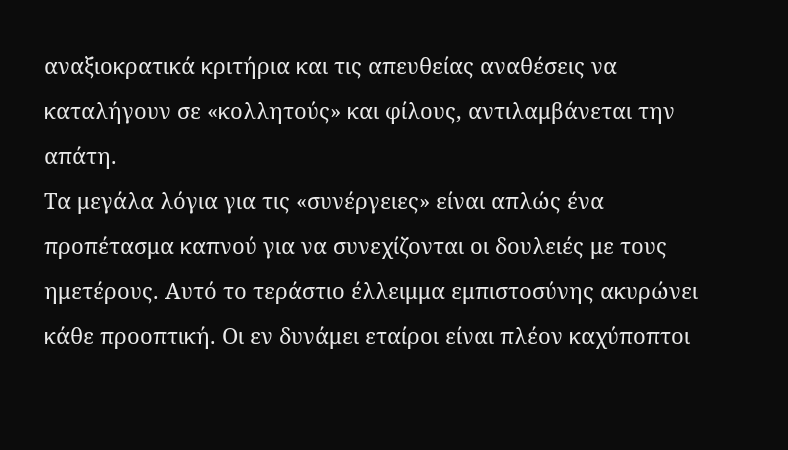αναξιοκρατικά κριτήρια και τις απευθείας αναθέσεις να καταλήγουν σε «κολλητούς» και φίλους, αντιλαμβάνεται την απάτη.
Τα μεγάλα λόγια για τις «συνέργειες» είναι απλώς ένα προπέτασμα καπνού για να συνεχίζονται οι δουλειές με τους ημετέρους. Αυτό το τεράστιο έλλειμμα εμπιστοσύνης ακυρώνει κάθε προοπτική. Οι εν δυνάμει εταίροι είναι πλέον καχύποπτοι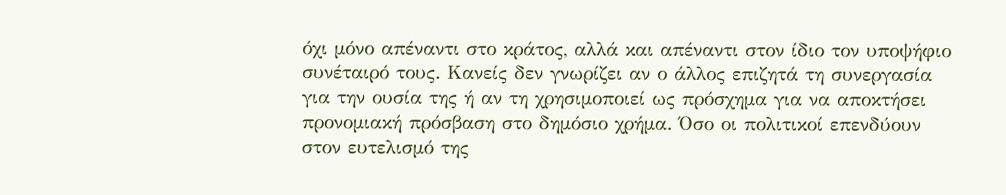όχι μόνο απέναντι στο κράτος, αλλά και απέναντι στον ίδιο τον υποψήφιο συνέταιρό τους. Κανείς δεν γνωρίζει αν ο άλλος επιζητά τη συνεργασία για την ουσία της ή αν τη χρησιμοποιεί ως πρόσχημα για να αποκτήσει προνομιακή πρόσβαση στο δημόσιο χρήμα. Όσο οι πολιτικοί επενδύουν στον ευτελισμό της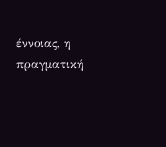έννοιας, η πραγματική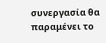συνεργασία θα παραμένει το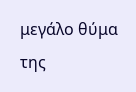μεγάλο θύμα της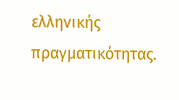ελληνικής πραγματικότητας.